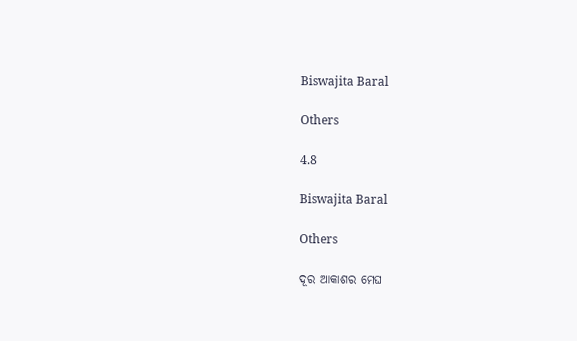Biswajita Baral

Others

4.8

Biswajita Baral

Others

ଦୂର ଆକାଶର ମେଘ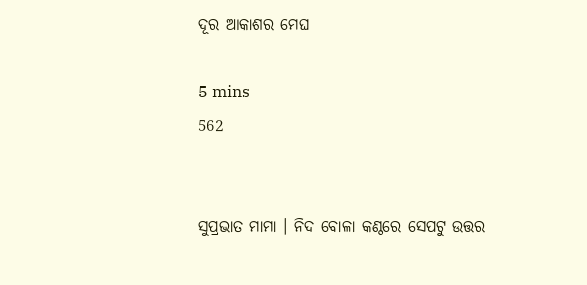ଦୂର ଆକାଶର ମେଘ

5 mins
562


ସୁପ୍ରଭାତ ମାମା । ନିଦ ବୋଳା କଣ୍ଠରେ ସେପଟୁ ଉତ୍ତର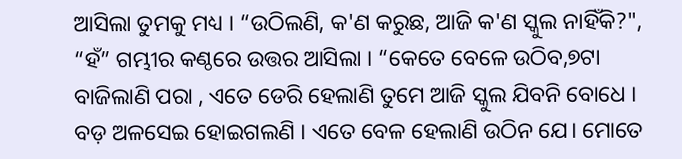ଆସିଲା ତୁମକୁ ମଧ୍ୟ । “ଉଠିଲଣି, କ'ଣ କରୁଛ, ଆଜି କ'ଣ ସ୍କୁଲ ନାହିଁକି?", “ହଁ” ଗମ୍ଭୀର କଣ୍ଠରେ ଉତ୍ତର ଆସିଲା । “କେତେ ବେଳେ ଉଠିବ,୭ଟା ବାଜିଲାଣି ପରା , ଏତେ ଡେରି ହେଲାଣି ତୁମେ ଆଜି ସ୍କୁଲ ଯିବନି ବୋଧେ । ବଡ଼ ଅଳସେଇ ହୋଇଗଲଣି । ଏତେ ବେଳ ହେଲାଣି ଉଠିନ ଯେ। ମୋତେ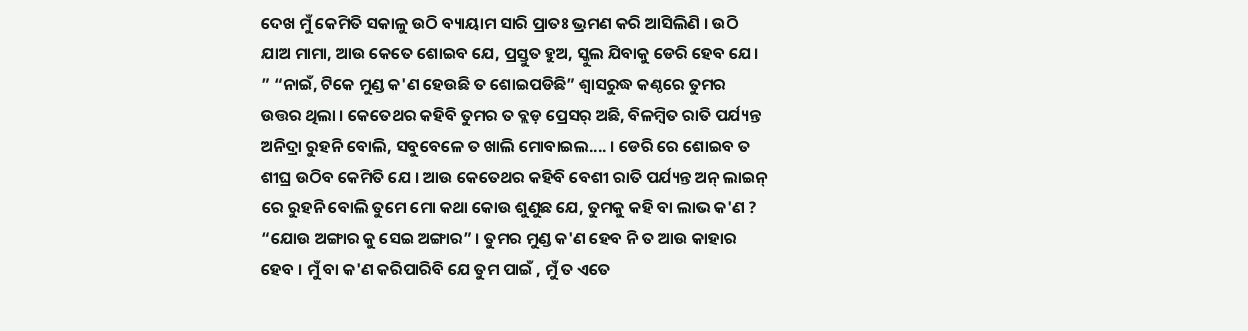ଦେଖ ମୁଁ କେମିତି ସକାଳୁ ଉଠି ବ୍ୟାୟାମ ସାରି ପ୍ରାତଃ ଭ୍ରମଣ କରି ଆସିଲିଣି । ଉଠି ଯାଅ ମାମା, ଆଉ କେତେ ଶୋଇବ ଯେ, ପ୍ରସ୍ତୁତ ହୁଅ, ସ୍କୁଲ ଯିବାକୁ ଡେରି ହେବ ଯେ। ” “ନାଇଁ, ଟିକେ ମୁଣ୍ଡ କ'ଣ ହେଉଛି ତ ଶୋଇପଡିଛି” ଶ୍ୱାସରୁଦ୍ଧ କଣ୍ଠରେ ତୁମର ଉତ୍ତର ଥିଲା । କେତେଥର କହିବି ତୁମର ତ ବ୍ଲଡ଼ ପ୍ରେସର୍ ଅଛି, ବିଳମ୍ବିତ ରାତି ପର୍ଯ୍ୟନ୍ତ ଅନିଦ୍ରା ରୁହନି ବୋଲି, ସବୁବେଳେ ତ ଖାଲି ମୋବାଇଲ.... । ଡେରି ରେ ଶୋଇବ ତ ଶୀଘ୍ର ଉଠିବ କେମିତି ଯେ । ଆଉ କେତେଥର କହିବି ବେଶୀ ରାତି ପର୍ଯ୍ୟନ୍ତ ଅନ୍ ଲାଇନ୍ ରେ ରୁହନି ବୋଲି ତୁମେ ମୋ କଥା କୋଉ ଶୁଣୁଛ ଯେ, ତୁମକୁ କହି ବା ଲାଭ କ'ଣ ? “ଯୋଉ ଅଙ୍ଗାର କୁ ସେଇ ଅଙ୍ଗାର” । ତୁମର ମୁଣ୍ଡ କ'ଣ ହେବ ନି ତ ଆଉ କାହାର ହେବ । ମୁଁ ବା କ'ଣ କରିପାରିବି ଯେ ତୁମ ପାଇଁ , ମୁଁ ତ ଏତେ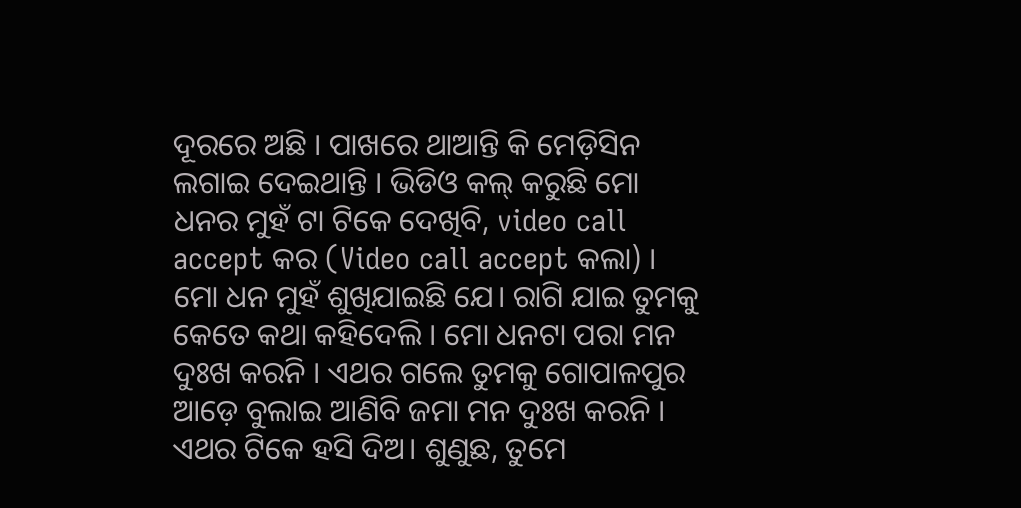ଦୂରରେ ଅଛି । ପାଖରେ ଥାଆନ୍ତି କି ମେଡ଼ିସିନ ଲଗାଇ ଦେଇଥାନ୍ତି । ଭିଡିଓ କଲ୍ କରୁଛି ମୋ ଧନର ମୁହଁ ଟା ଟିକେ ଦେଖିବି, video call accept କର (Video call accept କଲା) । ମୋ ଧନ ମୁହଁ ଶୁଖିଯାଇଛି ଯେ। ରାଗି ଯାଇ ତୁମକୁ କେତେ କଥା କହିଦେଲି । ମୋ ଧନଟା ପରା ମନ ଦୁଃଖ କରନି । ଏଥର ଗଲେ ତୁମକୁ ଗୋପାଳପୁର ଆଡ଼େ ବୁଲାଇ ଆଣିବି ଜମା ମନ ଦୁଃଖ କରନି । ଏଥର ଟିକେ ହସି ଦିଅ। ଶୁଣୁଛ, ତୁମେ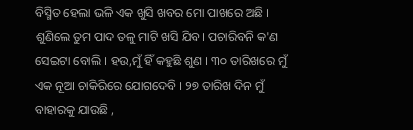ବିସ୍ମିତ ହେଲା ଭଳି ଏକ ଖୁସି ଖବର ମୋ ପାଖରେ ଅଛି । ଶୁଣିଲେ ତୁମ ପାଦ ତଳୁ ମାଟି ଖସି ଯିବ। ପଚାରିବନି କ'ଣ ସେଇଟା ବୋଲି । ହଉ,ମୁଁ ହିଁ କହୁଛି ଶୁଣ । ୩୦ ତାରିଖରେ ମୁଁ ଏକ ନୂଆ ଚାକିରିରେ ଯୋଗଦେବି । ୨୭ ତାରିଖ ଦିନ ମୁଁ ବାହାରକୁ ଯାଉଛି ,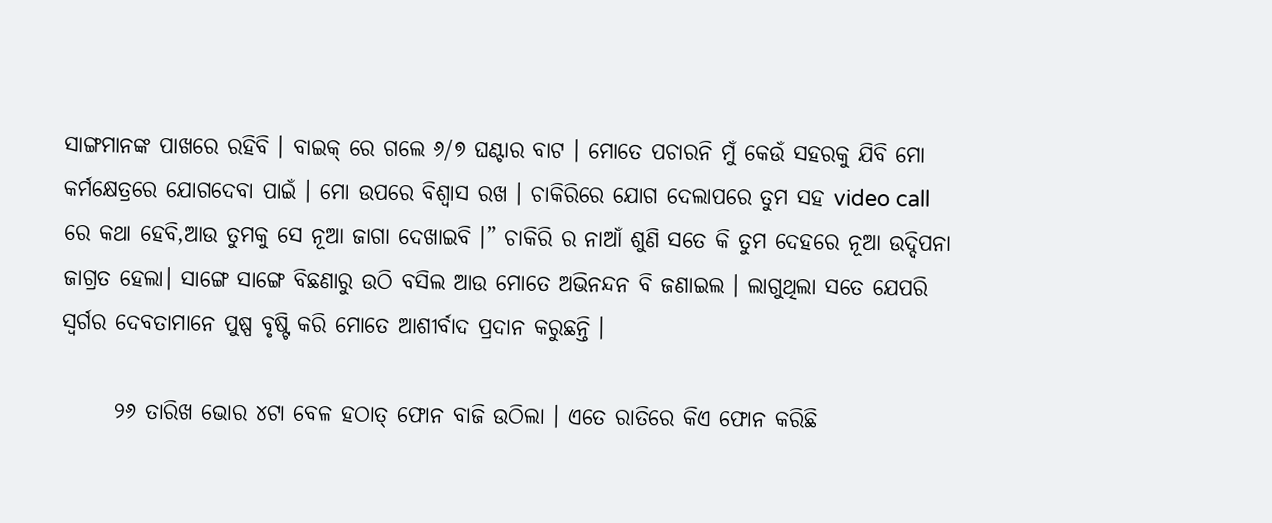ସାଙ୍ଗମାନଙ୍କ ପାଖରେ ରହିବି । ବାଇକ୍ ରେ ଗଲେ ୬/୭ ଘଣ୍ଟାର ବାଟ । ମୋତେ ପଚାରନି ମୁଁ କେଉଁ ସହରକୁ ଯିବି ମୋ କର୍ମକ୍ଷେତ୍ରରେ ଯୋଗଦେବା ପାଇଁ । ମୋ ଉପରେ ବିଶ୍ବାସ ରଖ । ଚାକିରିରେ ଯୋଗ ଦେଲାପରେ ତୁମ ସହ video call ରେ କଥା ହେବି,ଆଉ ତୁମକୁ ସେ ନୂଆ ଜାଗା ଦେଖାଇବି ।” ଚାକିରି ର ନାଆଁ ଶୁଣି ସତେ କି ତୁମ ଦେହରେ ନୂଆ ଉଦ୍ଦିପନା ଜାଗ୍ରତ ହେଲା। ସାଙ୍ଗେ ସାଙ୍ଗେ ବିଛଣାରୁ ଉଠି ବସିଲ ଆଉ ମୋତେ ଅଭିନନ୍ଦନ ବି ଜଣାଇଲ । ଲାଗୁଥିଲା ସତେ ଯେପରି ସ୍ବର୍ଗର ଦେବତାମାନେ ପୁଷ୍ପ ବୃଷ୍ଟି କରି ମୋତେ ଆଶୀର୍ବାଦ ପ୍ରଦାନ କରୁଛନ୍ତି ।

      ୨୬ ତାରିଖ ଭୋର ୪ଟା ବେଳ ହଠାତ୍ ଫୋନ ବାଜି ଉଠିଲା । ଏତେ ରାତିରେ କିଏ ଫୋନ କରିଛି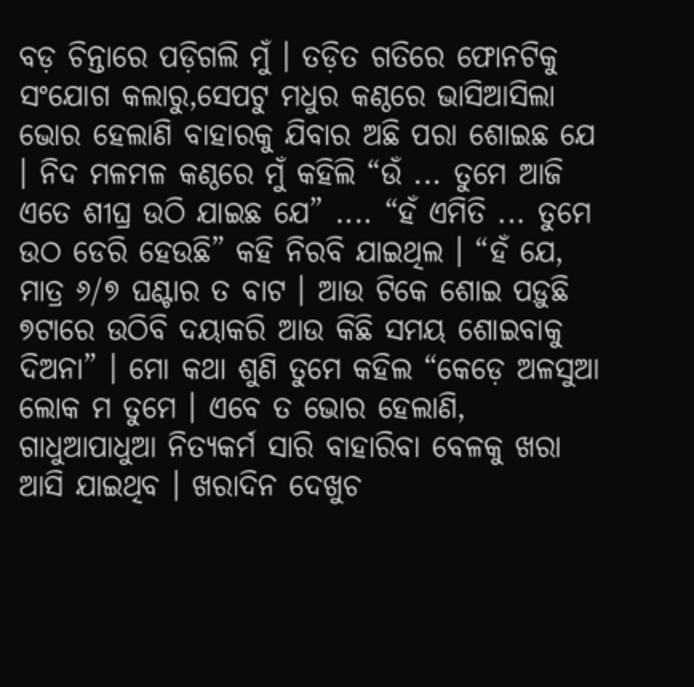ବଡ଼ ଚିନ୍ତାରେ ପଡ଼ିଗଲି ମୁଁ । ତଡ଼ିତ ଗତିରେ ଫୋନଟିକୁ ସଂଯୋଗ କଲାରୁ,ସେପଟୁ ମଧୁର କଣ୍ଠରେ ଭାସିଆସିଲା ଭୋର ହେଲାଣି ବାହାରକୁ ଯିବାର ଅଛି ପରା ଶୋଇଛ ଯେ । ନିଦ ମଳମଳ କଣ୍ଠରେ ମୁଁ କହିଲି “ଉଁ ... ତୁମେ ଆଜି ଏତେ ଶୀଘ୍ର ଉଠି ଯାଇଛ ଯେ” .... “ହଁ ଏମିତି ... ତୁମେ ଉଠ‌ ଡେରି ହେଉଛି” କହି ନିରବି ଯାଇଥିଲ । “ହଁ ଯେ, ମାତ୍ର ୬/୭ ଘଣ୍ଟାର ତ ବାଟ । ଆଉ ଟିକେ ଶୋଇ ପଡ଼ୁଛି ୭ଟାରେ ଉଠିବି ଦୟାକରି ଆଉ କିଛି ସମୟ ଶୋଇବାକୁ ଦିଅନା” । ମୋ କଥା ଶୁଣି ତୁମେ କହିଲ “କେଡ଼େ ଅଳସୁଆ ଲୋକ ମ ତୁମେ । ଏବେ ତ ଭୋର ହେଲାଣି, ଗାଧୁଆପାଧୁଆ ନିତ୍ୟକର୍ମ ସାରି ବାହାରିବା ବେଳକୁ ଖରା ଆସି ଯାଇଥିବ । ଖରାଦିନ ଦେଖୁଚ‌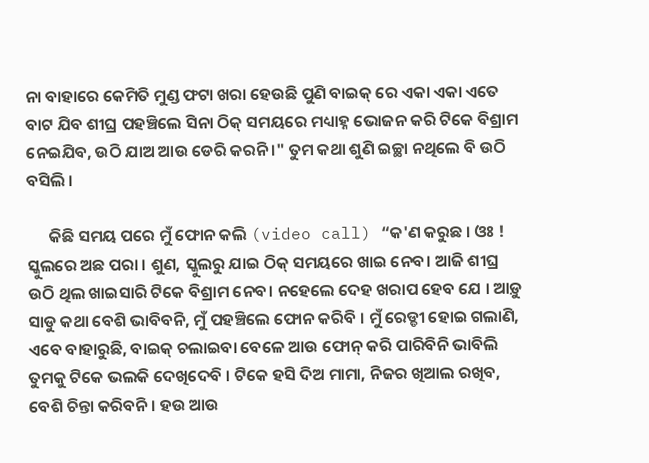ନା ବାହାରେ କେମିତି ମୁଣ୍ଡ ଫଟା ଖରା ହେଉଛି ପୁଣି ବାଇକ୍ ରେ ଏକା ଏକା ଏତେ ବାଟ ଯିବ ଶୀଘ୍ର ପହଞ୍ଚିଲେ ସିନା ଠିକ୍ ସମୟରେ ମଧ୍ୟାହ୍ନ ଭୋଜନ କରି ଟିକେ ବିଶ୍ରାମ ନେଇଯିବ, ଉଠି ଯାଅ ଆଉ ଡେରି କରନି ।" ତୁମ କଥା ଶୁଣି ଇଚ୍ଛା ନଥିଲେ ବି ଉଠି ବସିଲି ।

      କିଛି ସମୟ ପରେ ମୁଁ ଫୋନ କଲି (video call) “କ'ଣ କରୁଛ । ଓଃ ! ସ୍କୁଲରେ ଅଛ ପରା । ଶୁଣ, ସ୍କୁଲରୁ ଯାଇ ଠିକ୍ ସମୟରେ ଖାଇ ନେବ। ଆଜି ଶୀଘ୍ର ଉଠି ଥିଲ ଖାଇସାରି ଟିକେ ବିଶ୍ରାମ ନେବ। ନହେଲେ ଦେହ ଖରାପ ହେବ ଯେ । ଆଡ଼ୁ ସାଡୁ କଥା ବେଶି ଭାବିବନି, ମୁଁ ପହଞ୍ଚିଲେ ଫୋନ କରିବି । ମୁଁ ରେଡ୍ଡୀ ହୋଇ ଗଲାଣି, ଏବେ ବାହାରୁଛି, ବାଇକ୍ ଚଲାଇବା ବେଳେ ଆଉ ଫୋନ୍ କରି ପାରିବିନି ଭାବିଲି ତୁମକୁ ଟିକେ ଭଲକି ଦେଖିଦେବି । ଟିକେ ହସି ଦିଅ ମାମା, ନିଜର ଖିଆଲ ରଖିବ, ବେଶି ଚିନ୍ତା କରିବନି । ହଉ ଆଉ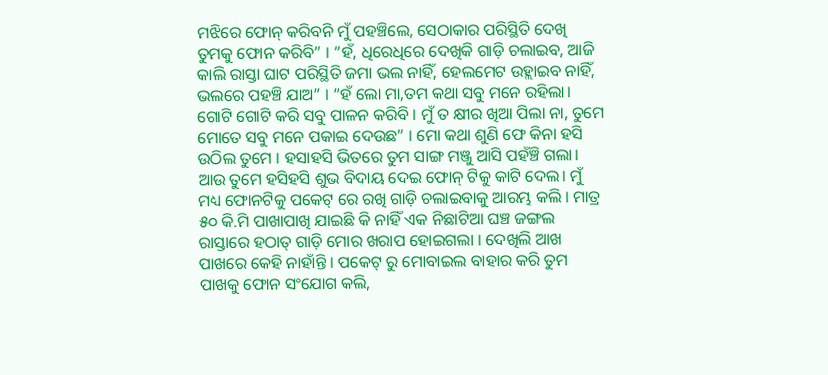ମଝିରେ ଫୋନ୍ କରିବନି ମୁଁ ପହଞ୍ଚିଲେ, ସେଠାକାର ପରିସ୍ଥିତି ଦେଖି ତୁମକୁ ଫୋନ କରିବି” । “ହଁ, ଧିରେଧିରେ ଦେଖିକି ଗାଡ଼ି ଚଲାଇବ, ଆଜି କାଲି ରାସ୍ତା ଘାଟ ପରିସ୍ଥିତି ଜମା ଭଲ ନାହିଁ, ହେଲମେଟ ଉହ୍ଲାଇବ ନାହିଁ, ଭଲରେ ପହଞ୍ଚି ଯାଅ” । “ହଁ ଲୋ ମା,ତମ କଥା ସବୁ ମନେ ରହିଲା। ଗୋଟି ଗୋଟି କରି ସବୁ ପାଳନ କରିବି । ମୁଁ ତ କ୍ଷୀର ଖିଆ ପିଲା ନା, ତୁମେ ମୋତେ ସବୁ ମନେ ପକାଇ ଦେଉଛ” । ମୋ କଥା ଶୁଣି ଫେ କିନା ହସି ଉଠିଲ ତୁମେ । ହସାହସି ଭିତରେ ତୁମ ସାଙ୍ଗ ମଞ୍ଜୁ ଆସି ପହଁଞ୍ଚି ଗଲା। ଆଉ ତୁମେ ହସିହସି ଶୁଭ ବିଦାୟ ଦେଇ ଫୋନ୍ ଟିକୁ କାଟି ଦେଲ। ମୁଁ ମଧ୍ୟ ଫୋନଟିକୁ ପକେଟ୍ ରେ ରଖି ଗାଡ଼ି ଚଲାଇବାକୁ ଆରମ୍ଭ କଲି । ମାତ୍ର ୫୦ କି.ମି ପାଖାପାଖି ଯାଇଛି କି ନାହିଁ ଏକ ନିଛାଟିଆ ଘଞ୍ଚ ଜଙ୍ଗଲ ରାସ୍ତାରେ ହଠାତ୍ ଗାଡ଼ି ମୋର ଖରାପ ହୋଇଗଲା । ଦେଖିଲି ଆଖ ପାଖରେ କେହି ନାହାଁନ୍ତି । ପକେଟ୍ ରୁ ମୋବାଇଲ ବାହାର କରି ତୁମ ପାଖକୁ ଫୋନ ସଂଯୋଗ କଲି,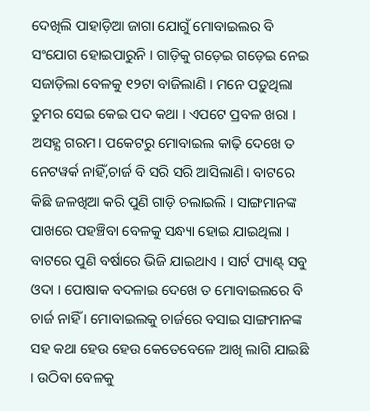ଦେଖିଲି ପାହାଡ଼ିଆ ଜାଗା ଯୋଗୁଁ ମୋବାଇଲର ବି ସଂଯୋଗ ହୋଇପାରୁନି । ଗାଡ଼ିକୁ ଗଡ଼େଇ ଗଡ଼େଇ ନେଇ ସଜାଡ଼ିଲା ବେଳକୁ ୧୨ଟା ବାଜିଲାଣି । ମନେ ପଡ଼ୁଥିଲା ତୁମର ସେଇ କେଇ ପଦ କଥା । ଏପଟେ ପ୍ରବଳ ଖରା । ଅସହ୍ଯ ଗରମ। ପକେଟରୁ ମୋବାଇଲ କାଢ଼ି ଦେଖେ ତ ନେଟୱର୍କ ନାହିଁ,ଚାର୍ଜ ବି ସରି ସରି ଆସିଲାଣି। ବାଟରେ କିଛି ଜଳଖିଆ କରି ପୁଣି ଗାଡ଼ି ଚଲାଇଲି । ସାଙ୍ଗମାନଙ୍କ ପାଖରେ ପହଞ୍ଚିବା ବେଳକୁ ସନ୍ଧ୍ୟା ହୋଇ ଯାଇଥିଲା । ବାଟରେ ପୁଣି ବର୍ଷାରେ ଭିଜି ଯାଇଥାଏ । ସାର୍ଟ ପ୍ୟାଣ୍ଟ୍ ସବୁ ଓଦା । ପୋଷାକ ବଦଳାଇ ଦେଖେ ତ ମୋବାଇଲରେ ବି ଚାର୍ଜ ନାହିଁ । ମୋବାଇଲକୁ ଚାର୍ଜରେ ବସାଇ ସାଙ୍ଗମାନଙ୍କ ସହ କଥା ହେଉ ହେଉ କେତେବେଳେ ଆଖି ଲାଗି ଯାଇଛି । ଉଠିବା ବେଳକୁ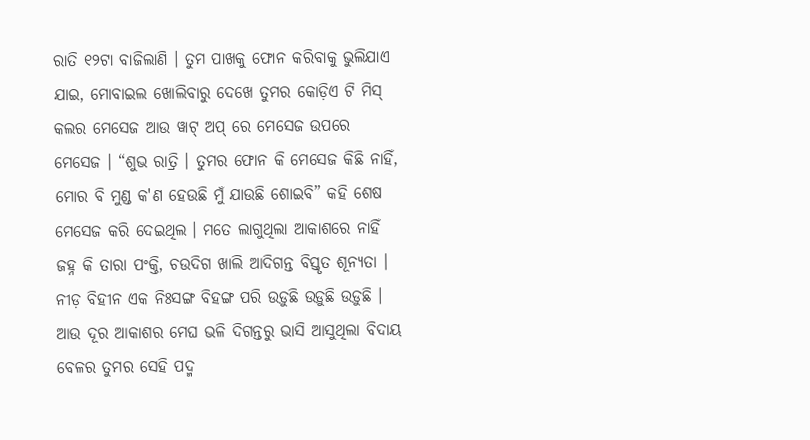ରାତି ୧୨ଟା ବାଜିଲାଣି । ତୁମ ପାଖକୁ ଫୋନ କରିବାକୁ ଭୁଲିଯାଏ ଯାଇ, ମୋବାଇଲ ଖୋଲିବାରୁ ଦେଖେ ତୁମର କୋଡ଼ିଏ ଟି ମିସ୍ କଲର ମେସେଜ ଆଉ ୱାଟ୍ ଅପ୍ ରେ ମେସେଜ ଉପରେ ମେସେଜ । “ଶୁଭ ରାତ୍ରି । ତୁମର ଫୋନ କି ମେସେଜ କିଛି ନାହିଁ, ମୋର ବି ମୁଣ୍ଡ କ'ଣ ହେଉଛି ମୁଁ ଯାଉଛି ଶୋଇବି” କହି ଶେଷ ମେସେଜ କରି ଦେଇଥିଲ । ମତେ ଲାଗୁଥିଲା ଆକାଶରେ ନାହିଁ ଜହ୍ନ କି ତାରା ପଂକ୍ତି, ଚଉଦିଗ ଖାଲି ଆଦିଗନ୍ତ ବିସ୍ତୃତ ଶୂନ୍ୟତା । ନୀଡ଼ ବିହୀନ ଏକ ନିଃସଙ୍ଗ ବିହଙ୍ଗ ପରି ଉଡ଼ୁଛି ଉଡ଼ୁଛି ଉଡ଼ୁଛି । ଆଉ ଦୂର ଆକାଶର ମେଘ ଭଳି ଦିଗନ୍ତରୁ ଭାସି ଆସୁଥିଲା ବିଦାୟ ବେଳର ତୁମର ସେହି ପଦ୍ମ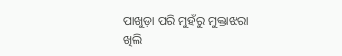ପାଖୁଡ଼ା ପରି ମୁହଁରୁ ମୁକ୍ତାଝରା ଖିଲି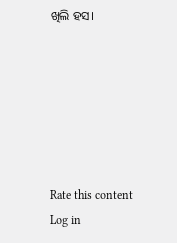ଖିଲି ହସ।






Rate this content
Log in